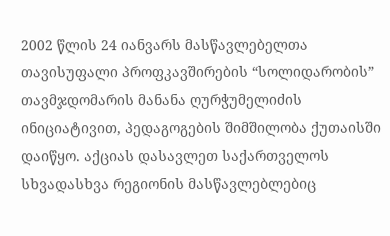2002 წლის 24 იანვარს მასწავლებელთა თავისუფალი პროფკავშირების “სოლიდარობის” თავმჯდომარის მანანა ღურჭუმელიძის ინიციატივით, პედაგოგების შიმშილობა ქუთაისში დაიწყო. აქციას დასავლეთ საქართველოს სხვადასხვა რეგიონის მასწავლებლებიც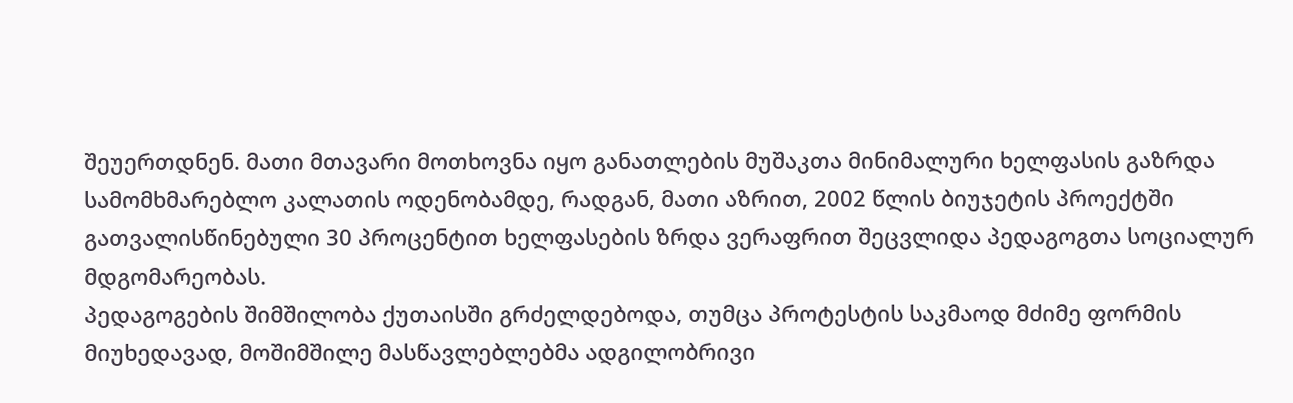შეუერთდნენ. მათი მთავარი მოთხოვნა იყო განათლების მუშაკთა მინიმალური ხელფასის გაზრდა სამომხმარებლო კალათის ოდენობამდე, რადგან, მათი აზრით, 2002 წლის ბიუჯეტის პროექტში გათვალისწინებული 30 პროცენტით ხელფასების ზრდა ვერაფრით შეცვლიდა პედაგოგთა სოციალურ მდგომარეობას.
პედაგოგების შიმშილობა ქუთაისში გრძელდებოდა, თუმცა პროტესტის საკმაოდ მძიმე ფორმის მიუხედავად, მოშიმშილე მასწავლებლებმა ადგილობრივი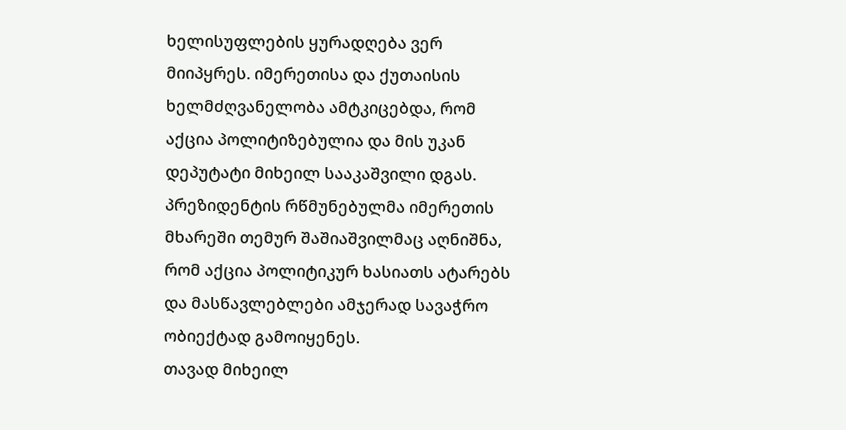ხელისუფლების ყურადღება ვერ მიიპყრეს. იმერეთისა და ქუთაისის ხელმძღვანელობა ამტკიცებდა, რომ აქცია პოლიტიზებულია და მის უკან დეპუტატი მიხეილ სააკაშვილი დგას.
პრეზიდენტის რწმუნებულმა იმერეთის მხარეში თემურ შაშიაშვილმაც აღნიშნა, რომ აქცია პოლიტიკურ ხასიათს ატარებს და მასწავლებლები ამჯერად სავაჭრო ობიექტად გამოიყენეს.
თავად მიხეილ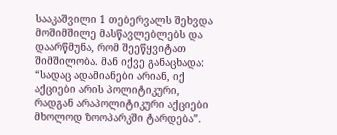სააკაშვილი 1 თებერვალს შეხვდა მოშიმშილე მასწავლებლებს და დაარწმუნა, რომ შეეწყვიტათ შიმშილობა. მან იქვე განაცხადა: “სადაც ადამიანები არიან, იქ აქციები არის პოლიტიკური, რადგან არაპოლიტიკური აქციები მხოლოდ ზოოპარკში ტარდება”.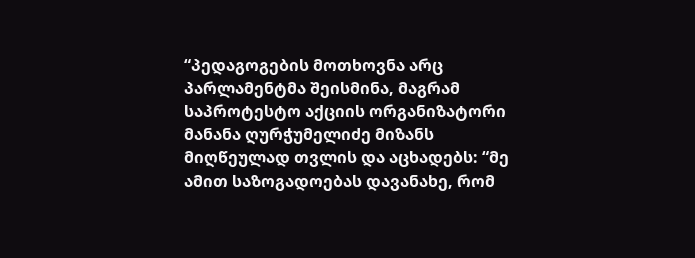“პედაგოგების მოთხოვნა არც პარლამენტმა შეისმინა, მაგრამ საპროტესტო აქციის ორგანიზატორი მანანა ღურჭუმელიძე მიზანს მიღწეულად თვლის და აცხადებს: “მე ამით საზოგადოებას დავანახე, რომ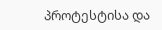პროტესტისა და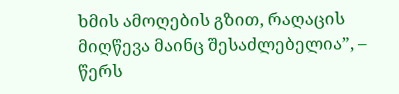ხმის ამოღების გზით, რაღაცის მიღწევა მაინც შესაძლებელია”, – წერს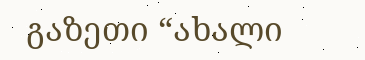გაზეთი “ახალი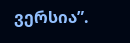ვერსია”.